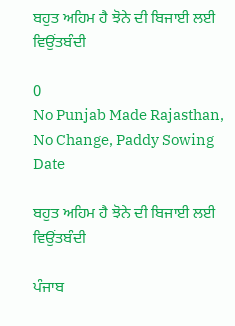ਬਹੁਤ ਅਹਿਮ ਹੈ ਝੋਨੇ ਦੀ ਬਿਜਾਈ ਲਈ ਵਿਉਂਤਬੰਦੀ

0
No Punjab Made Rajasthan, No Change, Paddy Sowing Date

ਬਹੁਤ ਅਹਿਮ ਹੈ ਝੋਨੇ ਦੀ ਬਿਜਾਈ ਲਈ ਵਿਉਂਤਬੰਦੀ

ਪੰਜਾਬ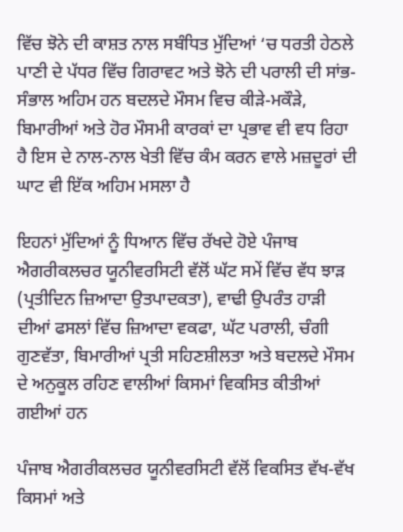ਵਿੱਚ ਝੋਨੇ ਦੀ ਕਾਸ਼ਤ ਨਾਲ ਸਬੰਧਿਤ ਮੁੱਦਿਆਂ ‘ਚ ਧਰਤੀ ਹੇਠਲੇ ਪਾਣੀ ਦੇ ਪੱਧਰ ਵਿੱਚ ਗਿਰਾਵਟ ਅਤੇ ਝੋਨੇ ਦੀ ਪਰਾਲੀ ਦੀ ਸਾਂਭ-ਸੰਭਾਲ ਅਹਿਮ ਹਨ ਬਦਲਦੇ ਮੌਸਮ ਵਿਚ ਕੀੜੇ-ਮਕੌੜੇ, ਬਿਮਾਰੀਆਂ ਅਤੇ ਹੋਰ ਮੌਸਮੀ ਕਾਰਕਾਂ ਦਾ ਪ੍ਰਭਾਵ ਵੀ ਵਧ ਰਿਹਾ ਹੈ ਇਸ ਦੇ ਨਾਲ-ਨਾਲ ਖੇਤੀ ਵਿੱਚ ਕੰਮ ਕਰਨ ਵਾਲੇ ਮਜ਼ਦੂਰਾਂ ਦੀ ਘਾਟ ਵੀ ਇੱਕ ਅਹਿਮ ਮਸਲਾ ਹੈ

ਇਹਨਾਂ ਮੁੱਦਿਆਂ ਨੂੰ ਧਿਆਨ ਵਿੱਚ ਰੱਖਦੇ ਹੋਏ ਪੰਜਾਬ ਐਗਰੀਕਲਚਰ ਯੂਨੀਵਰਸਿਟੀ ਵੱਲੋਂ ਘੱਟ ਸਮੇਂ ਵਿੱਚ ਵੱਧ ਝਾੜ (ਪ੍ਰਤੀਦਿਨ ਜ਼ਿਆਦਾ ਉਤਪਾਦਕਤਾ), ਵਾਢੀ ਉਪਰੰਤ ਹਾੜੀ ਦੀਆਂ ਫਸਲਾਂ ਵਿੱਚ ਜ਼ਿਆਦਾ ਵਕਫਾ, ਘੱਟ ਪਰਾਲੀ, ਚੰਗੀ ਗੁਣਵੱਤਾ, ਬਿਮਾਰੀਆਂ ਪ੍ਰਤੀ ਸਹਿਣਸ਼ੀਲਤਾ ਅਤੇ ਬਦਲਦੇ ਮੌਸਮ ਦੇ ਅਨੁਕੂਲ ਰਹਿਣ ਵਾਲੀਆਂ ਕਿਸਮਾਂ ਵਿਕਸਿਤ ਕੀਤੀਆਂ ਗਈਆਂ ਹਨ

ਪੰਜਾਬ ਐਗਰੀਕਲਚਰ ਯੂਨੀਵਰਸਿਟੀ ਵੱਲੋਂ ਵਿਕਸਿਤ ਵੱਖ-ਵੱਖ ਕਿਸਮਾਂ ਅਤੇ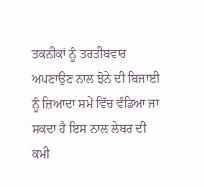ਤਕਨੀਕਾਂ ਨੂੰ ਤਰਤੀਬਵਾਰ ਅਪਣਾਉਣ ਨਾਲ ਝੋਨੇ ਦੀ ਬਿਜਾਈ ਨੂੰ ਜ਼ਿਆਦਾ ਸਮੇਂ ਵਿੱਚ ਵੰਡਿਆ ਜਾ ਸਕਦਾ ਹੈ ਇਸ ਨਾਲ ਲੇਬਰ ਦੀ ਕਮੀ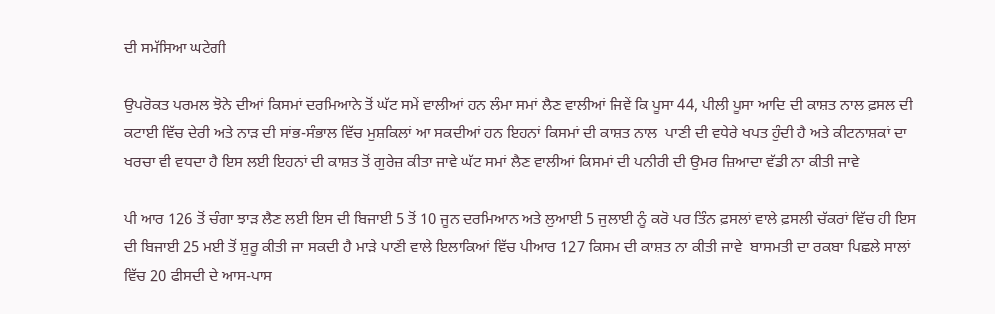ਦੀ ਸਮੱਸਿਆ ਘਟੇਗੀ

ਉਪਰੋਕਤ ਪਰਮਲ ਝੋਨੇ ਦੀਆਂ ਕਿਸਮਾਂ ਦਰਮਿਆਨੇ ਤੋਂ ਘੱਟ ਸਮੇਂ ਵਾਲੀਆਂ ਹਨ ਲੰਮਾ ਸਮਾਂ ਲੈਣ ਵਾਲੀਆਂ ਜਿਵੇਂ ਕਿ ਪੂਸਾ 44, ਪੀਲੀ ਪੂਸਾ ਆਦਿ ਦੀ ਕਾਸ਼ਤ ਨਾਲ ਫ਼ਸਲ ਦੀ ਕਟਾਈ ਵਿੱਚ ਦੇਰੀ ਅਤੇ ਨਾੜ ਦੀ ਸਾਂਭ-ਸੰਭਾਲ ਵਿੱਚ ਮੁਸ਼ਕਿਲਾਂ ਆ ਸਕਦੀਆਂ ਹਨ ਇਹਨਾਂ ਕਿਸਮਾਂ ਦੀ ਕਾਸ਼ਤ ਨਾਲ  ਪਾਣੀ ਦੀ ਵਧੇਰੇ ਖਪਤ ਹੁੰਦੀ ਹੈ ਅਤੇ ਕੀਟਨਾਸ਼ਕਾਂ ਦਾ ਖਰਚਾ ਵੀ ਵਧਦਾ ਹੈ ਇਸ ਲਈ ਇਹਨਾਂ ਦੀ ਕਾਸ਼ਤ ਤੋਂ ਗੁਰੇਜ਼ ਕੀਤਾ ਜਾਵੇ ਘੱਟ ਸਮਾਂ ਲੈਣ ਵਾਲੀਆਂ ਕਿਸਮਾਂ ਦੀ ਪਨੀਰੀ ਦੀ ਉਮਰ ਜ਼ਿਆਦਾ ਵੱਡੀ ਨਾ ਕੀਤੀ ਜਾਵੇ

ਪੀ ਆਰ 126 ਤੋਂ ਚੰਗਾ ਝਾੜ ਲੈਣ ਲਈ ਇਸ ਦੀ ਬਿਜਾਈ 5 ਤੋਂ 10 ਜੂਨ ਦਰਮਿਆਨ ਅਤੇ ਲੁਆਈ 5 ਜੁਲਾਈ ਨੂੰ ਕਰੋ ਪਰ ਤਿੰਨ ਫ਼ਸਲਾਂ ਵਾਲੇ ਫ਼ਸਲੀ ਚੱਕਰਾਂ ਵਿੱਚ ਹੀ ਇਸ ਦੀ ਬਿਜਾਈ 25 ਮਈ ਤੋਂ ਸ਼ੁਰੂ ਕੀਤੀ ਜਾ ਸਕਦੀ ਹੈ ਮਾੜੇ ਪਾਣਂੀ ਵਾਲੇ ਇਲਾਕਿਆਂ ਵਿੱਚ ਪੀਆਰ 127 ਕਿਸਮ ਦੀ ਕਾਸ਼ਤ ਨਾ ਕੀਤੀ ਜਾਵੇ  ਬਾਸਮਤੀ ਦਾ ਰਕਬਾ ਪਿਛਲੇ ਸਾਲਾਂ ਵਿੱਚ 20 ਫੀਸਦੀ ਦੇ ਆਸ-ਪਾਸ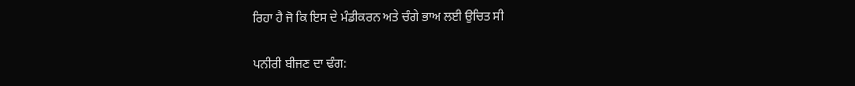ਰਿਹਾ ਹੈ ਜੋ ਕਿ ਇਸ ਦੇ ਮੰਡੀਕਰਨ ਅਤੇ ਚੰਗੇ ਭਾਅ ਲਈ ਉਚਿਤ ਸੀ

ਪਨੀਰੀ ਬੀਜਣ ਦਾ ਢੰਗ: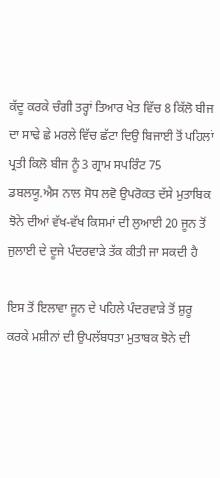ਕੱਦੂ ਕਰਕੇ ਚੰਗੀ ਤਰ੍ਹਾਂ ਤਿਆਰ ਖੇਤ ਵਿੱਚ 8 ਕਿੱਲੋ ਬੀਜ ਦਾ ਸਾਢੇ ਛੇ ਮਰਲੇ ਵਿੱਚ ਛੱਟਾ ਦਿਉ ਬਿਜਾਈ ਤੋਂ ਪਹਿਲਾਂ ਪ੍ਰਤੀ ਕਿਲੋ ਬੀਜ ਨੂੰ 3 ਗ੍ਰਾਮ ਸਪਰਿੰਟ 75 ਡਬਲਯੂ.ਐਸ ਨਾਲ ਸੋਧ ਲਵੋ ਉਪਰੋਕਤ ਦੱਸੇ ਮੁਤਾਬਿਕ ਝੋਨੇ ਦੀਆਂ ਵੱਖ-ਵੱਖ ਕਿਸਮਾਂ ਦੀ ਲੁਆਈ 20 ਜੂਨ ਤੋਂ ਜੁਲਾਈ ਦੇ ਦੂਜੇ ਪੰਦਰਵਾੜੇ ਤੱਕ ਕੀਤੀ ਜਾ ਸਕਦੀ ਹੈ

ਇਸ ਤੋਂ ਇਲਾਵਾ ਜੂਨ ਦੇ ਪਹਿਲੇ ਪੰਦਰਵਾੜੇ ਤੋਂ ਸ਼ੁਰੂ ਕਰਕੇ ਮਸ਼ੀਨਾਂ ਦੀ ਉਪਲੱਬਧਤਾ ਮੁਤਾਬਕ ਝੋਨੇ ਦੀ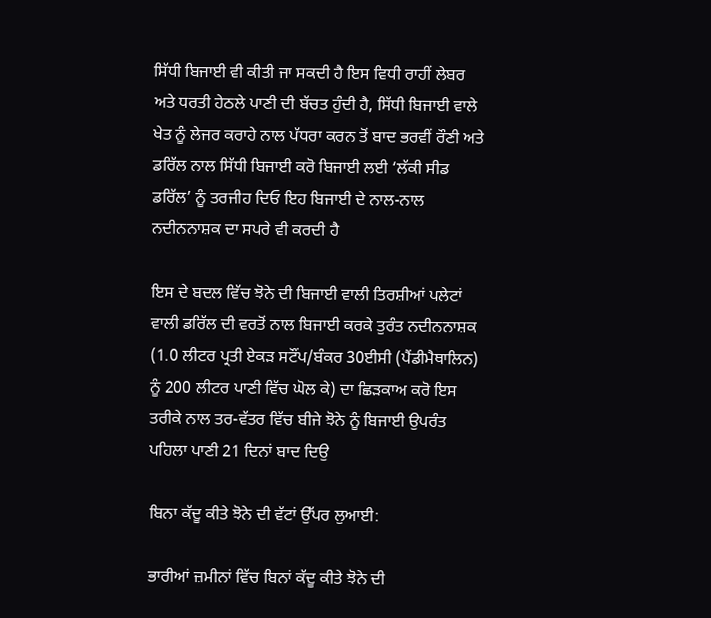ਸਿੱਧੀ ਬਿਜਾਈ ਵੀ ਕੀਤੀ ਜਾ ਸਕਦੀ ਹੈ ਇਸ ਵਿਧੀ ਰਾਹੀਂ ਲੇਬਰ ਅਤੇ ਧਰਤੀ ਹੇਠਲੇ ਪਾਣੀ ਦੀ ਬੱਚਤ ਹੁੰਦੀ ਹੈ, ਸਿੱਧੀ ਬਿਜਾਈ ਵਾਲੇ ਖੇਤ ਨੂੰ ਲੇਜਰ ਕਰਾਹੇ ਨਾਲ ਪੱਧਰਾ ਕਰਨ ਤੋਂ ਬਾਦ ਭਰਵੀਂ ਰੌਣੀ ਅਤੇ ਡਰਿੱਲ ਨਾਲ ਸਿੱਧੀ ਬਿਜਾਈ ਕਰੋ ਬਿਜਾਈ ਲਈ ‘ਲੱਕੀ ਸੀਡ ਡਰਿੱਲ’ ਨੂੰ ਤਰਜੀਹ ਦਿਓ ਇਹ ਬਿਜਾਈ ਦੇ ਨਾਲ-ਨਾਲ ਨਦੀਨਨਾਸ਼ਕ ਦਾ ਸਪਰੇ ਵੀ ਕਰਦੀ ਹੈ

ਇਸ ਦੇ ਬਦਲ ਵਿੱਚ ਝੋਨੇ ਦੀ ਬਿਜਾਈ ਵਾਲੀ ਤਿਰਸ਼ੀਆਂ ਪਲੇਟਾਂ ਵਾਲੀ ਡਰਿੱਲ ਦੀ ਵਰਤੋਂ ਨਾਲ ਬਿਜਾਈ ਕਰਕੇ ਤੁਰੰਤ ਨਦੀਨਨਾਸ਼ਕ (1.0 ਲੀਟਰ ਪ੍ਰਤੀ ਏਕੜ ਸਟੌਂਪ/ਬੰਕਰ 30ਈਸੀ (ਪੈਂਡੀਮੈਥਾਲਿਨ) ਨੂੰ 200 ਲੀਟਰ ਪਾਣੀ ਵਿੱਚ ਘੋਲ ਕੇ) ਦਾ ਛਿੜਕਾਅ ਕਰੋ ਇਸ ਤਰੀਕੇ ਨਾਲ ਤਰ-ਵੱਤਰ ਵਿੱਚ ਬੀਜੇ ਝੋਨੇ ਨੂੰ ਬਿਜਾਈ ਉਪਰੰਤ ਪਹਿਲਾ ਪਾਣੀ 21 ਦਿਨਾਂ ਬਾਦ ਦਿਉ

ਬਿਨਾ ਕੱਦੂ ਕੀਤੇ ਝੋਨੇ ਦੀ ਵੱਟਾਂ ਉੱਪਰ ਲੁਆਈ:

ਭਾਰੀਆਂ ਜ਼ਮੀਨਾਂ ਵਿੱਚ ਬਿਨਾਂ ਕੱਦੂ ਕੀਤੇ ਝੋਨੇ ਦੀ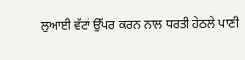ਲੁਆਈ ਵੱਟਾਂ ਉੱਪਰ ਕਰਨ ਨਾਲ ਧਰਤੀ ਹੇਠਲੇ ਪਾਣੀ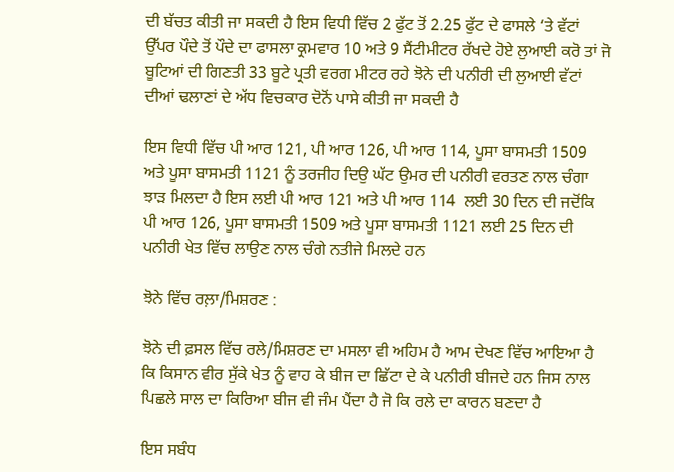ਦੀ ਬੱਚਤ ਕੀਤੀ ਜਾ ਸਕਦੀ ਹੈ ਇਸ ਵਿਧੀ ਵਿੱਚ 2 ਫੁੱਟ ਤੋਂ 2.25 ਫੁੱਟ ਦੇ ਫਾਸਲੇ ‘ਤੇ ਵੱਟਾਂ ਉੱਪਰ ਪੌਦੇ ਤੋਂ ਪੌਦੇ ਦਾ ਫਾਸਲਾ ਕ੍ਰਮਵਾਰ 10 ਅਤੇ 9 ਸੈਂਟੀਮੀਟਰ ਰੱਖਦੇ ਹੋਏ ਲੁਆਈ ਕਰੋ ਤਾਂ ਜੋ ਬੂਟਿਆਂ ਦੀ ਗਿਣਤੀ 33 ਬੂਟੇ ਪ੍ਰਤੀ ਵਰਗ ਮੀਟਰ ਰਹੇ ਝੋਨੇ ਦੀ ਪਨੀਰੀ ਦੀ ਲੁਆਈ ਵੱਟਾਂ ਦੀਆਂ ਢਲਾਣਾਂ ਦੇ ਅੱਧ ਵਿਚਕਾਰ ਦੋਨੋਂ ਪਾਸੇ ਕੀਤੀ ਜਾ ਸਕਦੀ ਹੈ

ਇਸ ਵਿਧੀ ਵਿੱਚ ਪੀ ਆਰ 121, ਪੀ ਆਰ 126, ਪੀ ਆਰ 114, ਪੂਸਾ ਬਾਸਮਤੀ 1509 ਅਤੇ ਪੂਸਾ ਬਾਸਮਤੀ 1121 ਨੂੰ ਤਰਜੀਹ ਦਿਉ ਘੱਟ ਉਮਰ ਦੀ ਪਨੀਰੀ ਵਰਤਣ ਨਾਲ ਚੰਗਾ ਝਾੜ ਮਿਲਦਾ ਹੈ ਇਸ ਲਈ ਪੀ ਆਰ 121 ਅਤੇ ਪੀ ਆਰ 114  ਲਈ 30 ਦਿਨ ਦੀ ਜਦੋਂਕਿ ਪੀ ਆਰ 126, ਪੂਸਾ ਬਾਸਮਤੀ 1509 ਅਤੇ ਪੂਸਾ ਬਾਸਮਤੀ 1121 ਲਈ 25 ਦਿਨ ਦੀ ਪਨੀਰੀ ਖੇਤ ਵਿੱਚ ਲਾਉਣ ਨਾਲ ਚੰਗੇ ਨਤੀਜੇ ਮਿਲਦੇ ਹਨ

ਝੋਨੇ ਵਿੱਚ ਰਲ਼ਾ/ਮਿਸ਼ਰਣ :

ਝੋਨੇ ਦੀ ਫ਼ਸਲ ਵਿੱਚ ਰਲੇ/ਮਿਸ਼ਰਣ ਦਾ ਮਸਲਾ ਵੀ ਅਹਿਮ ਹੈ ਆਮ ਦੇਖਣ ਵਿੱਚ ਆਇਆ ਹੈ ਕਿ ਕਿਸਾਨ ਵੀਰ ਸੁੱਕੇ ਖੇਤ ਨੂੰ ਵਾਹ ਕੇ ਬੀਜ ਦਾ ਛਿੱਟਾ ਦੇ ਕੇ ਪਨੀਰੀ ਬੀਜਦੇ ਹਨ ਜਿਸ ਨਾਲ ਪਿਛਲੇ ਸਾਲ ਦਾ ਕਿਰਿਆ ਬੀਜ ਵੀ ਜੰਮ ਪੈਂਦਾ ਹੈ ਜੋ ਕਿ ਰਲੇ ਦਾ ਕਾਰਨ ਬਣਦਾ ਹੈ

ਇਸ ਸਬੰਧ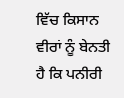ਵਿੱਚ ਕਿਸਾਨ ਵੀਰਾਂ ਨੂੰ ਬੇਨਤੀ ਹੈ ਕਿ ਪਨੀਰੀ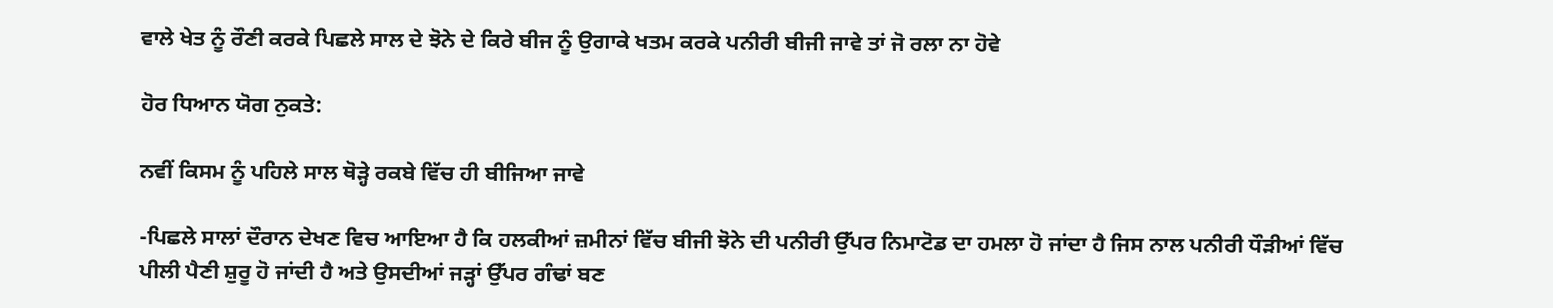ਵਾਲੇ ਖੇਤ ਨੂੰ ਰੌਣੀ ਕਰਕੇ ਪਿਛਲੇ ਸਾਲ ਦੇ ਝੋਨੇ ਦੇ ਕਿਰੇ ਬੀਜ ਨੂੰ ਉਗਾਕੇ ਖਤਮ ਕਰਕੇ ਪਨੀਰੀ ਬੀਜੀ ਜਾਵੇ ਤਾਂ ਜੋ ਰਲਾ ਨਾ ਹੋਵੇ

ਹੋਰ ਧਿਆਨ ਯੋਗ ਨੁਕਤੇ:

ਨਵੀਂ ਕਿਸਮ ਨੂੰ ਪਹਿਲੇ ਸਾਲ ਥੋੜ੍ਹੇ ਰਕਬੇ ਵਿੱਚ ਹੀ ਬੀਜਿਆ ਜਾਵੇ

-ਪਿਛਲੇ ਸਾਲਾਂ ਦੌਰਾਨ ਦੇਖਣ ਵਿਚ ਆਇਆ ਹੈ ਕਿ ਹਲਕੀਆਂ ਜ਼ਮੀਨਾਂ ਵਿੱਚ ਬੀਜੀ ਝੋਨੇ ਦੀ ਪਨੀਰੀ ਉੱਪਰ ਨਿਮਾਟੋਡ ਦਾ ਹਮਲਾ ਹੋ ਜਾਂਦਾ ਹੈ ਜਿਸ ਨਾਲ ਪਨੀਰੀ ਧੌੜੀਆਂ ਵਿੱਚ ਪੀਲੀ ਪੈਣੀ ਸ਼ੁਰੂ ਹੋ ਜਾਂਦੀ ਹੈ ਅਤੇ ਉਸਦੀਆਂ ਜੜ੍ਹਾਂ ਉੱਪਰ ਗੰਢਾਂ ਬਣ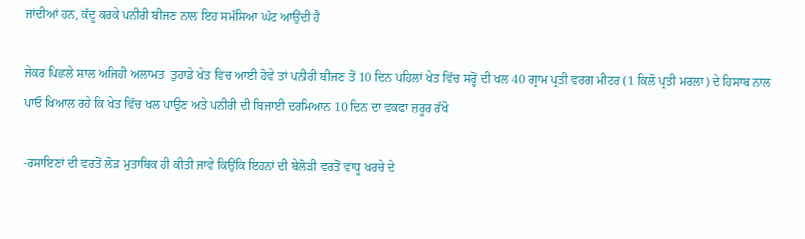ਜਾਂਦੀਆਂ ਹਨ, ਕੱਦੂ ਕਰਕੇ ਪਨੀਰੀ ਬੀਜਣ ਨਾਲ ਇਹ ਸਮੱਸਿਆ ਘੱਟ ਆਉਂਦੀ ਹੈ

ਜੇਕਰ ਪਿਛਲੇ ਸਾਲ ਅਜਿਹੀ ਅਲਾਮਤ  ਤੁਹਾਡੇ ਖੇਤ ਵਿਚ ਆਈ ਹੋਵੇ ਤਾਂ ਪਨੀਰੀ ਬੀਜਣ ਤੋਂ 10 ਦਿਨ ਪਹਿਲਾਂ ਖੇਤ ਵਿੱਚ ਸਰ੍ਹੋਂ ਦੀ ਖਲ 40 ਗ੍ਰਾਮ ਪ੍ਰਤੀ ਵਰਗ ਮੀਟਰ (1 ਕਿਲੋ ਪ੍ਰਤੀ ਮਰਲਾ) ਦੇ ਹਿਸਾਬ ਨਾਲ ਪਾਓ ਖਿਆਲ ਰਹੇ ਕਿ ਖੇਤ ਵਿੱਚ ਖਲ ਪਾਉਣ ਅਤੇ ਪਨੀਰੀ ਦੀ ਬਿਜਾਈ ਦਰਮਿਆਨ 10 ਦਿਨ ਦਾ ਵਕਫਾ ਜ਼ਰੂਰ ਰੱਖੋ

-ਰਸਾਇਣਾਂ ਦੀ ਵਰਤੋਂ ਲੋੜ ਮੁਤਾਬਿਕ ਹੀ ਕੀਤੀ ਜਾਵੇ ਕਿਉਂਕਿ ਇਹਨਾਂ ਦੀ ਬੇਲੋੜੀ ਵਰਤੋਂ ਵਾਧੂ ਖਰਚੇ ਦੇ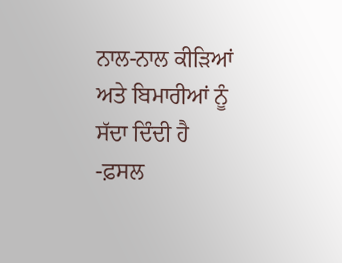ਨਾਲ-ਨਾਲ ਕੀੜਿਆਂ ਅਤੇ ਬਿਮਾਰੀਆਂ ਨੂੰ ਸੱਦਾ ਦਿੰਦੀ ਹੈ
-ਫ਼ਸਲ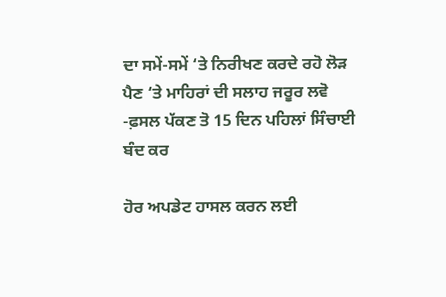ਦਾ ਸਮੇਂ-ਸਮੇਂ ‘ਤੇ ਨਿਰੀਖਣ ਕਰਦੇ ਰਹੋ ਲੋੜ ਪੈਣ ‘ਤੇ ਮਾਹਿਰਾਂ ਦੀ ਸਲਾਹ ਜਰੂਰ ਲਵੋ
-ਫ਼ਸਲ ਪੱਕਣ ਤੋ 15 ਦਿਨ ਪਹਿਲਾਂ ਸਿੰਚਾਈ ਬੰਦ ਕਰ

ਹੋਰ ਅਪਡੇਟ ਹਾਸਲ ਕਰਨ ਲਈ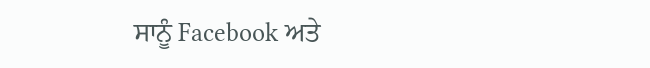ਸਾਨੂੰ Facebook ਅਤੇ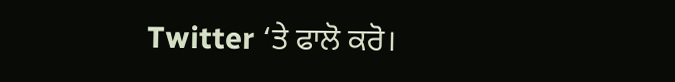Twitter ‘ਤੇ ਫਾਲੋ ਕਰੋ।